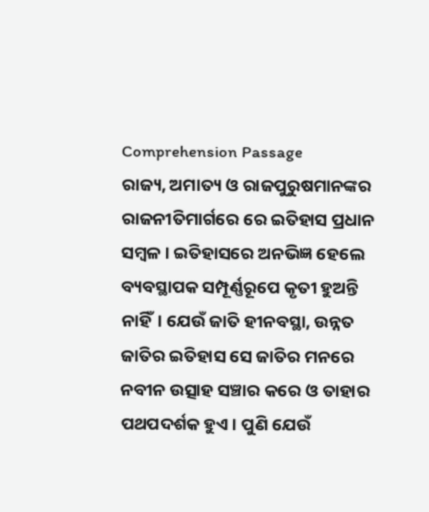Comprehension Passage
ରାଜ୍ୟ, ଅମାତ୍ୟ ଓ ରାଜପୁରୁଷମାନଙ୍କର ରାଜନୀତିମାର୍ଗରେ ରେ ଇତିହାସ ପ୍ରଧାନ ସମ୍ବଳ । ଇତିହାସରେ ଅନଭିଜ୍ଞ ହେଲେ ବ୍ୟବସ୍ଥାପକ ସମ୍ପୂର୍ଣ୍ଣରୂପେ କୃତୀ ହୁଅନ୍ତି ନାହିଁ। ଯେଉଁ ଜାତି ହୀନବସ୍ଥା, ଉନ୍ନତ ଜାତିର ଇତିହାସ ସେ ଜାତିର ମନରେ ନବୀନ ଉତ୍ସାହ ସଞ୍ଚାର କରେ ଓ ତାହାର ପଥପଦର୍ଶକ ହୁଏ। ପୁଣି ଯେଉଁ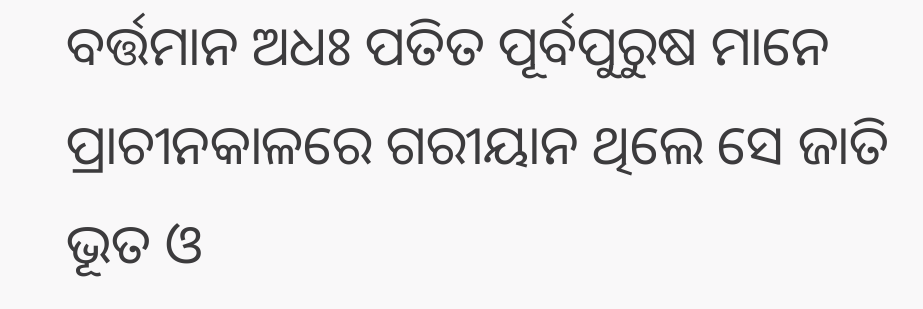ବର୍ତ୍ତମାନ ଅଧଃ ପତିତ ପୂର୍ବପୁରୁଷ ମାନେ ପ୍ରାଚୀନକାଳରେ ଗରୀୟାନ ଥିଲେ ସେ ଜାତି ଭୂତ ଓ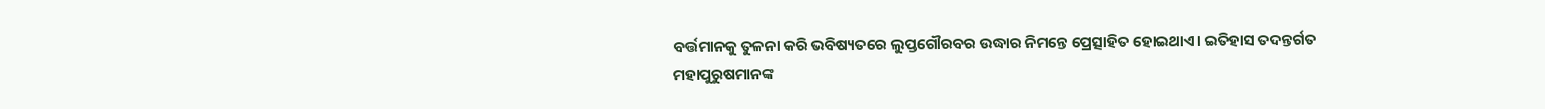ବର୍ତ୍ତମାନକୁ ତୁଳନା କରି ଭବିଷ୍ୟତରେ ଲୁପ୍ତଗୌରବର ଉଦ୍ଧାର ନିମନ୍ତେ ପ୍ରେତ୍ସାହିତ ହୋଇଥାଏ। ଇତିହାସ ତଦନ୍ତର୍ଗତ ମହାପୁରୁଷମାନଙ୍କ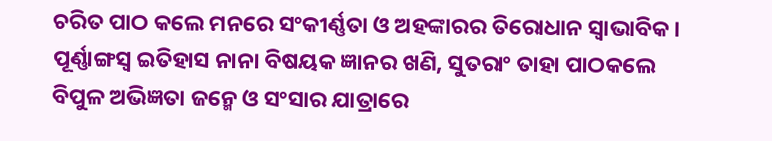ଚରିତ ପାଠ କଲେ ମନରେ ସଂକୀର୍ଣ୍ଣତା ଓ ଅହଙ୍କାରର ତିରୋଧାନ ସ୍ୱାଭାବିକ। ପୂର୍ଣ୍ଣାଙ୍ଗସ୍ଵ ଇତିହାସ ନାନା ବିଷୟକ ଜ୍ଞାନର ଖଣି, ସୁତରାଂ ତାହା ପାଠକଲେ ବିପୁଳ ଅଭିଜ୍ଞତା ଜନ୍ମେ ଓ ସଂସାର ଯାତ୍ରାରେ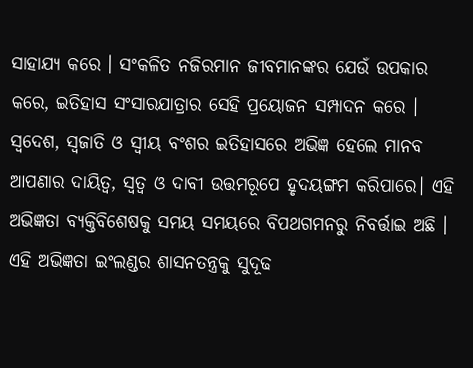ସାହାଯ୍ୟ କରେ । ସଂକଳିତ ନଜିରମାନ ଜୀବମାନଙ୍କର ଯେଉଁ ଉପକାର କରେ, ଇତିହାସ ସଂସାରଯାତ୍ରାର ସେହି ପ୍ରୟୋଜନ ସମ୍ପାଦନ କରେ । ସ୍ୱଦେଶ, ସ୍ଵଜାତି ଓ ସ୍ୱୀୟ ବଂଶର ଇତିହାସରେ ଅଭିଜ୍ଞ ହେଲେ ମାନବ ଆପଣାର ଦାୟିତ୍ୱ, ସ୍ୱତ୍ୱ ଓ ଦାବୀ ଉତ୍ତମରୂପେ ହୃଦୟଙ୍ଗମ କରିପାରେ। ଏହି ଅଭିଜ୍ଞତା ବ୍ୟକ୍ତିବିଶେଷକୁ ସମୟ ସମୟରେ ବିପଥଗମନରୁ ନିବର୍ତ୍ତାଇ ଅଛି । ଏହି ଅଭିଜ୍ଞତା ଇଂଲଣ୍ଡର ଶାସନତନ୍ତ୍ରକୁ ସୁଦୂଢ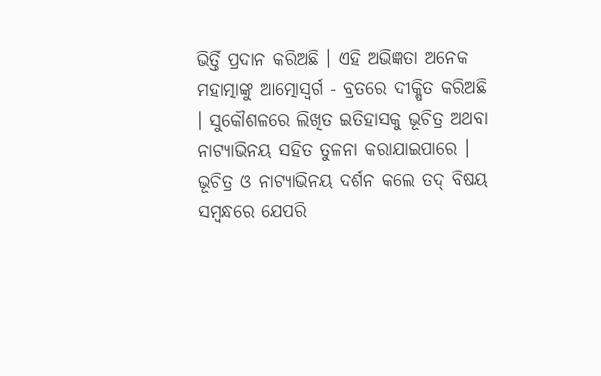ଭିର୍ତ୍ତି ପ୍ରଦାନ କରିଅଛି । ଏହି ଅଭିଜ୍ଞତା ଅନେକ ମହାତ୍ମାଙ୍କୁ ଆତ୍ମୋସ୍ୱର୍ଗ - ବ୍ରତରେ ଦୀକ୍ଷିତ କରିଅଛି । ସୁକୌଶଳରେ ଲିଖିତ ଇତିହାସକୁ ଭୂଚିତ୍ର ଅଥବା ନାଟ୍ୟାଭିନୟ ସହିତ ତୁଳନା କରାଯାଇପାରେ । ଭୂଚିତ୍ର ଓ ନାଟ୍ୟାଭିନୟ ଦର୍ଶନ କଲେ ତଦ୍ ବିଷୟ ସମ୍ବନ୍ଧରେ ଯେପରି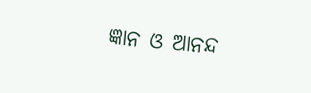ଜ୍ଞାନ ଓ ଆନନ୍ଦ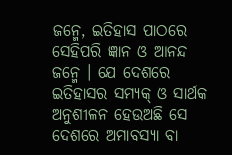ଜନ୍ମେ, ଇତିହାସ ପାଠରେ ସେହିପରି ଜ୍ଞାନ ଓ ଆନନ୍ଦ ଜନ୍ମେ । ଯେ ଦେଶରେ ଇତିହାସର ସମ୍ୟକ୍ ଓ ସାର୍ଥକ ଅନୁଶୀଳନ ହେଉଅଛି ସେ ଦେଶରେ ଅମାବସ୍ୟା ବା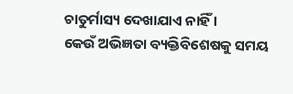ଚାତୁର୍ମାସ୍ୟ ଦେଖାଯାଏ ନାହିଁ ।
କେଉଁ ଅଭିଜ୍ଞତା ବ୍ୟକ୍ତିବିଶେଷକୁ ସମୟ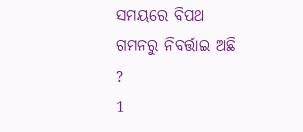ସମୟରେ ବିପଥ ଗମନରୁ ନିବର୍ତ୍ତାଇ ଅଛି ?
1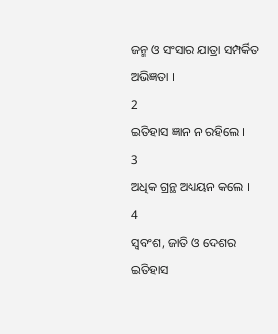ଜନ୍ମ ଓ ସଂସାର ଯାତ୍ରା ସମ୍ପର୍କିତ ଅଭିଜ୍ଞତା ।
2
ଇତିହାସ ଜ୍ଞାନ ନ ରହିଲେ ।
3
ଅଧିକ ଗ୍ରନ୍ଥ ଅଧ୍ୟୟନ କଲେ ।
4
ସ୍ବବଂଶ, ଜାତି ଓ ଦେଶର ଇତିହାସ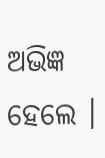ଅଭିଜ୍ଞ ହେଲେ ।